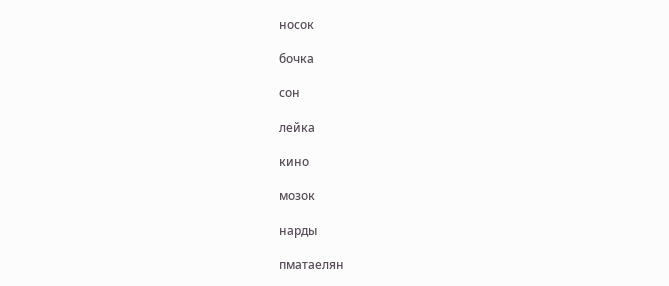носок

бочка

сон

лейка

кино

мозок

нарды

пматаелян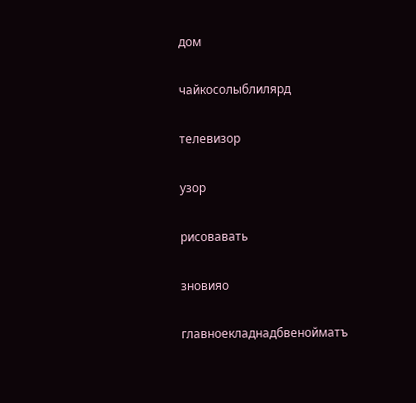дом

чайкосолыблилярд

телевизор

узор

рисовавать

зновияо

главноекладнадбвенойматъ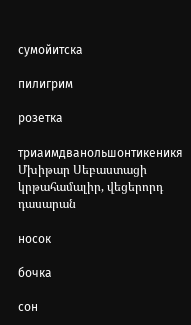сумойитска

пилигрим

розетка

триаимдванольшонтикеникя
Մխիթար Սեբաստացի կրթահամալիր, վեցերորդ դասարան

носок

бочка

сон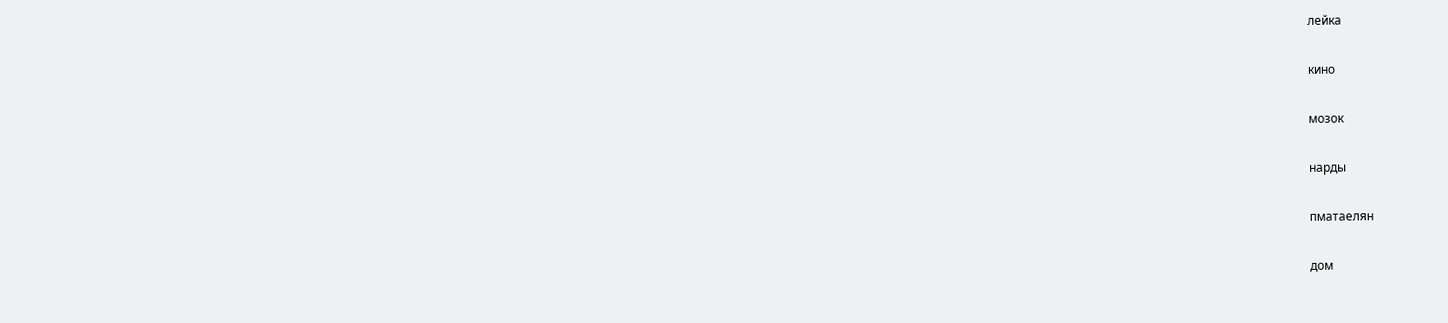лейка

кино

мозок

нарды

пматаелян

дом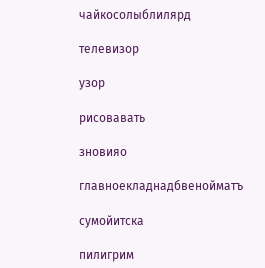чайкосолыблилярд

телевизор

узор

рисовавать

зновияо

главноекладнадбвенойматъ

сумойитска

пилигрим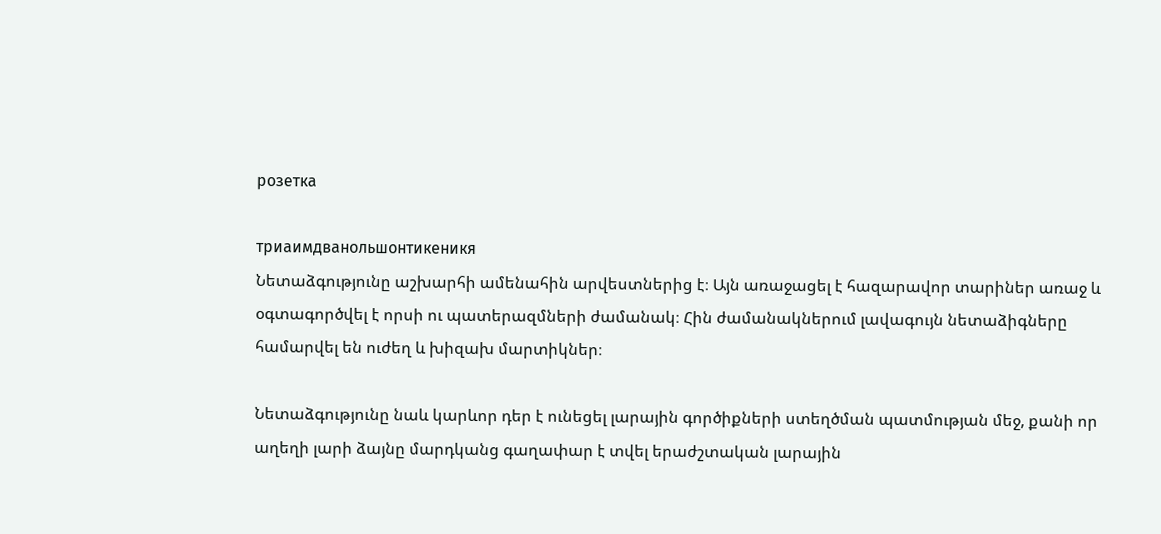розетка

триаимдванольшонтикеникя
Նետաձգությունը աշխարհի ամենահին արվեստներից է։ Այն առաջացել է հազարավոր տարիներ առաջ և օգտագործվել է որսի ու պատերազմների ժամանակ։ Հին ժամանակներում լավագույն նետաձիգները համարվել են ուժեղ և խիզախ մարտիկներ։

Նետաձգությունը նաև կարևոր դեր է ունեցել լարային գործիքների ստեղծման պատմության մեջ, քանի որ աղեղի լարի ձայնը մարդկանց գաղափար է տվել երաժշտական լարային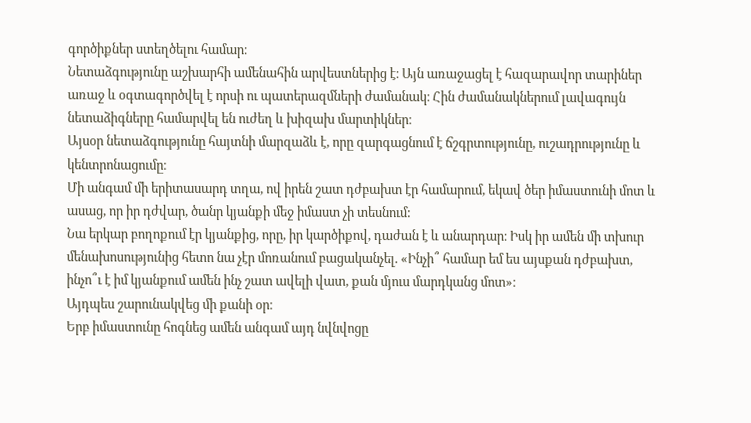գործիքներ ստեղծելու համար։
Նետաձգությունը աշխարհի ամենահին արվեստներից է։ Այն առաջացել է հազարավոր տարիներ առաջ և օգտագործվել է որսի ու պատերազմների ժամանակ։ Հին ժամանակներում լավագույն նետաձիգները համարվել են ուժեղ և խիզախ մարտիկներ։
Այսօր նետաձգությունը հայտնի մարզաձև է, որը զարգացնում է ճշգրտությունը, ուշադրությունը և կենտրոնացումը։
Մի անգամ մի երիտասարդ տղա, ով իրեն շատ դժբախտ էր համարում, եկավ ծեր իմաստունի մոտ և ասաց, որ իր դժվար, ծանր կյանքի մեջ իմաստ չի տեսնում:
Նա երկար բողոքում էր կյանքից, որը, իր կարծիքով, դաժան է և անարդար։ Իսկ իր ամեն մի տխուր մենախոսությունից հետո նա չէր մոռանում բացականչել. «Ինչի՞ համար եմ ես այսքան դժբախտ, ինչո՞ւ է իմ կյանքում ամեն ինչ շատ ավելի վատ, քան մյուս մարդկանց մոտ»։
Այդպես շարունակվեց մի քանի օր։
Երբ իմաստունը հոգնեց ամեն անգամ այդ նվնվոցը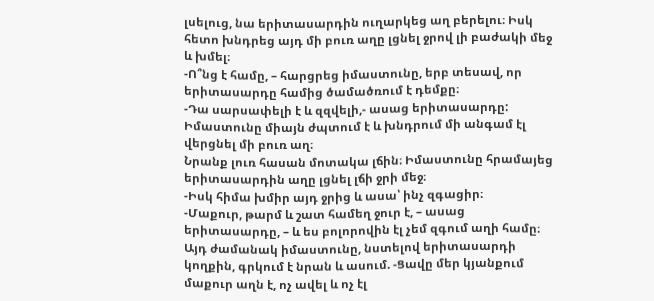լսելուց, նա երիտասարդին ուղարկեց աղ բերելու։ Իսկ հետո խնդրեց այդ մի բուռ աղը լցնել ջրով լի բաժակի մեջ և խմել։
-Ո՞նց է համը, – հարցրեց իմաստունը, երբ տեսավ, որ երիտասարդը համից ծամածռում է դեմքը։
-Դա սարսափելի է և զզվելի,- ասաց երիտասարդը:
Իմաստունը միայն ժպտում է և խնդրում մի անգամ էլ վերցնել մի բուռ աղ։
Նրանք լուռ հասան մոտակա լճին։ Իմաստունը հրամայեց երիտասարդին աղը լցնել լճի ջրի մեջ։
-Իսկ հիմա խմիր այդ ջրից և ասա՝ ինչ զգացիր։
-Մաքուր, թարմ և շատ համեղ ջուր է, – ասաց երիտասարդը, – և ես բոլորովին էլ չեմ զգում աղի համը։
Այդ ժամանակ իմաստունը, նստելով երիտասարդի կողքին, գրկում է նրան և ասում. -Ցավը մեր կյանքում մաքուր աղն է, ոչ ավել և ոչ էլ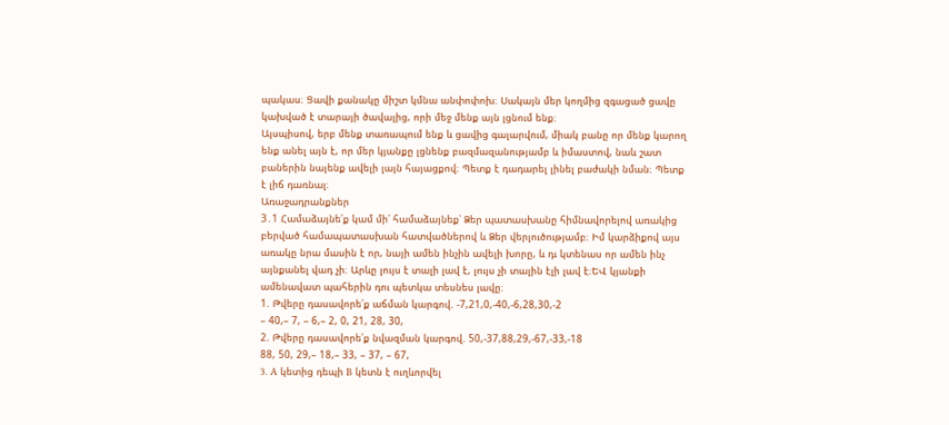պակաս։ Ցավի քանակը միշտ կմնա անփոփոխ։ Սակայն մեր կողմից զգացած ցավը կախված է տարայի ծավալից, որի մեջ մենք այն լցնում ենք։
Այսպիսով, երբ մենք տառապում ենք և ցավից գալարվում, միակ բանը որ մենք կարող ենք անել այն է, որ մեր կյանքը լցնենք բազմազանությամբ և իմաստով, նաև շատ բաներին նայենք ավելի լայն հայացքով։ Պետք է դադարել լինել բաժակի նման։ Պետք է լիճ դառնալ։
Առաջադրանքներ
3․1 Համաձայնե՛ք կամ մի՛ համաձայնեք՝ Ձեր պատասխանը հիմնավորելով առակից բերված համապատասխան հատվածներով և Ձեր վերլուծությամբ։ Իմ կարձիքով այս առակը նրա մասին է որ, նայի ամեն ինչին ավելի խորը, և դւ կտենաս որ ամեն ինչ այնքանել վադ չի։ Արևը լույս է տալի լավ է, լույս չի տալին էլի լավ է։ԵՎ կյանքի ամենավատ պահերին դու պետկա տեսնես լավը։
1. Թվերը դասավորե՛ք աճման կարգով. -7,21,0,-40,-6,28,30,-2
– 40,– 7, – 6,– 2, 0, 21, 28, 30,
2. Թվերը դասավորե՛ք նվազման կարգով. 50,-37,88,29,-67,-33,-18
88, 50, 29,– 18,– 33, – 37, – 67,
3. A կետից դեպի B կետն է ուղևորվել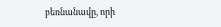բեռնանավը, որի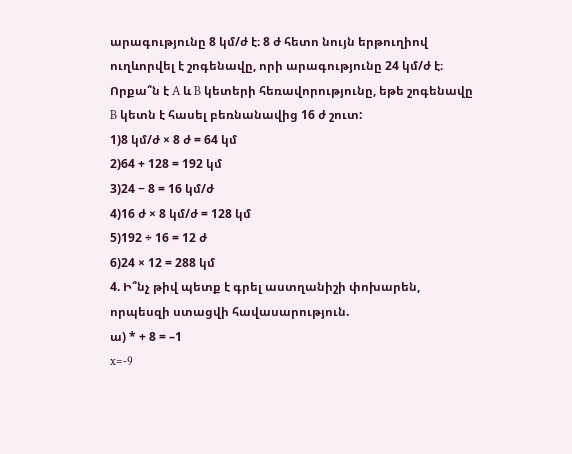արագությունը 8 կմ/ժ է։ 8 ժ հետո նույն երթուղիով ուղևորվել է շոգենավը, որի արագությունը 24 կմ/ժ է։ Որքա՞ն է A և B կետերի հեռավորությունը, եթե շոգենավը B կետն է հասել բեռնանավից 16 ժ շուտ:
1)8 կմ/ժ × 8 ժ = 64 կմ
2)64 + 128 = 192 կմ
3)24 − 8 = 16 կմ/ժ
4)16 ժ × 8 կմ/ժ = 128 կմ
5)192 ÷ 16 = 12 ժ
6)24 × 12 = 288 կմ
4. Ի՞նչ թիվ պետք է գրել աստղանիշի փոխարեն, որպեսզի ստացվի հավասարություն.
ա) * + 8 = –1
x=-9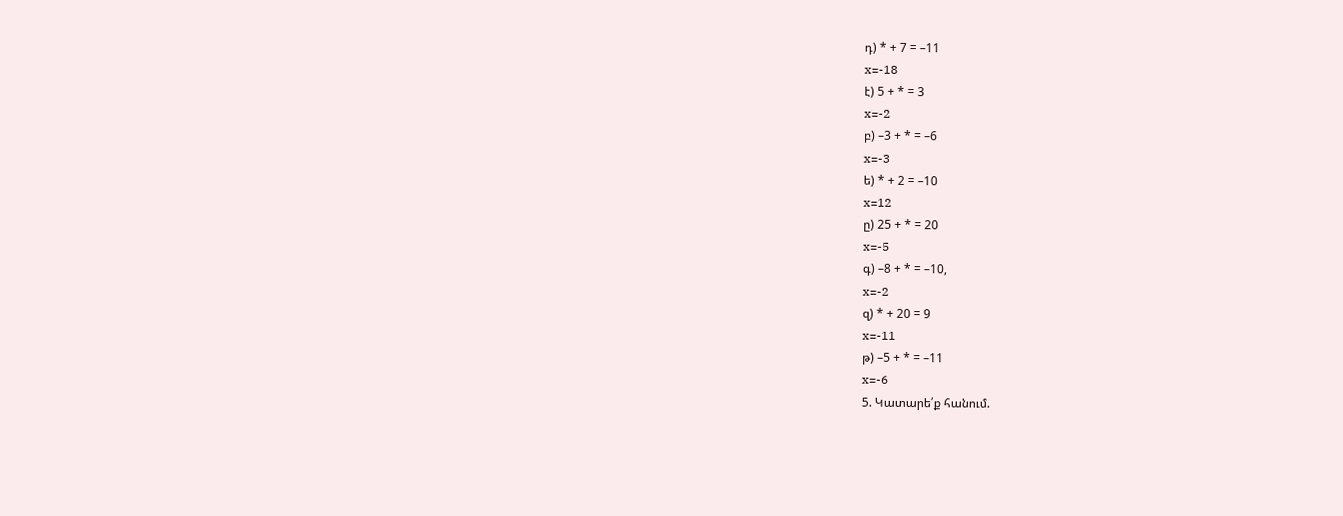դ) * + 7 = –11
x=-18
է) 5 + * = 3
x=-2
բ) –3 + * = –6
x=-3
ե) * + 2 = –10
x=12
ը) 25 + * = 20
x=-5
գ) –8 + * = –10,
x=-2
զ) * + 20 = 9
x=-11
թ) –5 + * = –11
x=-6
5. Կատարե՛ք հանում.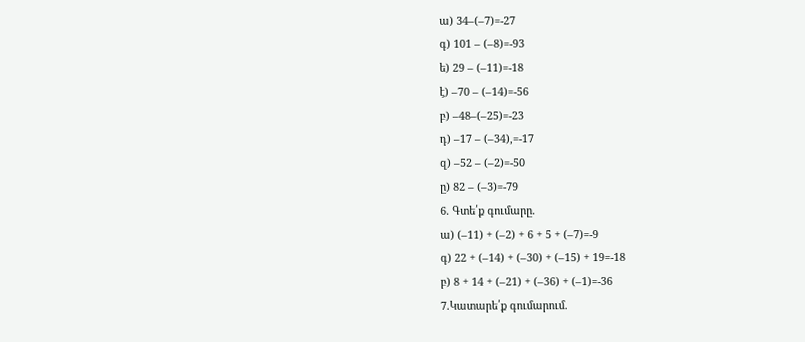ա) 34–(–7)=-27
գ) 101 – (–8)=-93
ե) 29 – (–11)=-18
է) –70 – (–14)=-56
բ) –48–(–25)=-23
դ) –17 – (–34),=-17
զ) –52 – (–2)=-50
ը) 82 – (–3)=-79
6. Գտե՛ք գումարը.
ա) (–11) + (–2) + 6 + 5 + (–7)=-9
գ) 22 + (–14) + (–30) + (–15) + 19=-18
բ) 8 + 14 + (–21) + (–36) + (–1)=-36
7.Կատարե՛ք գումարում.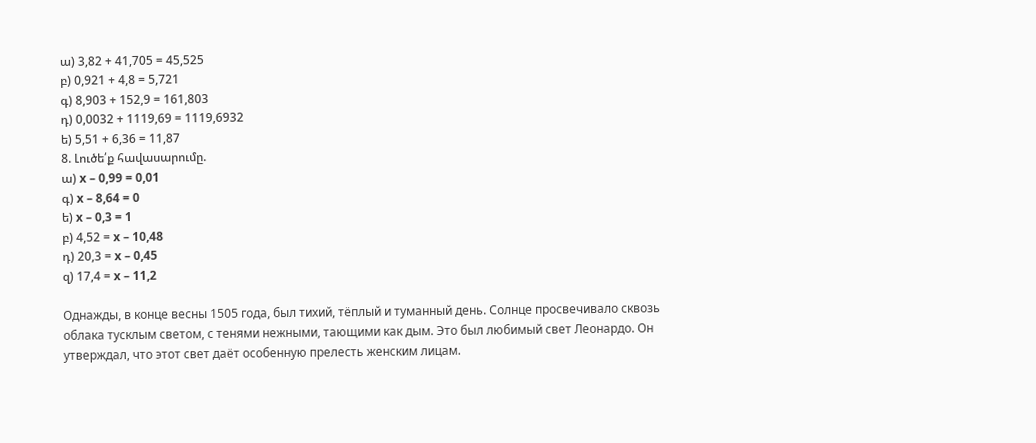ա) 3,82 + 41,705 = 45,525
բ) 0,921 + 4,8 = 5,721
գ) 8,903 + 152,9 = 161,803
դ) 0,0032 + 1119,69 = 1119,6932
ե) 5,51 + 6,36 = 11,87
8. Լուծե՛ք հավասարումը.
ա) x – 0,99 = 0,01
գ) x – 8,64 = 0
ե) x – 0,3 = 1
բ) 4,52 = x – 10,48
դ) 20,3 = x – 0,45
զ) 17,4 = x – 11,2

Однажды, в конце весны 1505 года, был тихий, тëплый и туманный день. Солнце просвечивало сквозь облака тусклым светом, с тенями нежными, тающими как дым. Это был любимый свет Леонардо. Он утверждал, что этот свет даëт особенную прелесть женским лицам.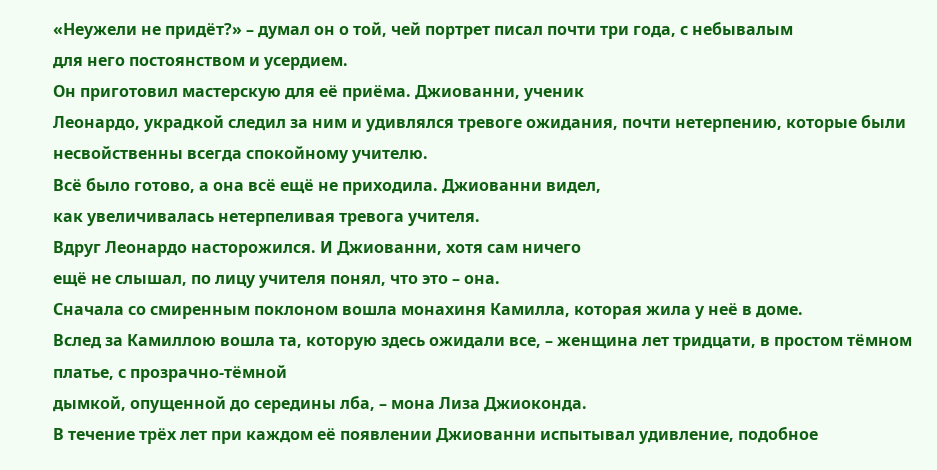«Неужели не придëт?» – думал он о той, чей портрет писал почти три года, с небывалым
для него постоянством и усердием.
Он приготовил мастерскую для еë приëма. Джиованни, ученик
Леонардо, украдкой следил за ним и удивлялся тревоге ожидания, почти нетерпению, которые были несвойственны всегда спокойному учителю.
Всë было готово, а она всë ещë не приходила. Джиованни видел,
как увеличивалась нетерпеливая тревога учителя.
Вдруг Леонардо насторожился. И Джиованни, хотя сам ничего
ещë не слышал, по лицу учителя понял, что это – она.
Сначала со смиренным поклоном вошла монахиня Камилла, которая жила у неë в доме.
Вслед за Камиллою вошла та, которую здесь ожидали все, – женщина лет тридцати, в простом тëмном платье, с прозрачно-тëмной
дымкой, опущенной до середины лба, – мона Лиза Джиоконда.
В течение трëх лет при каждом еë появлении Джиованни испытывал удивление, подобное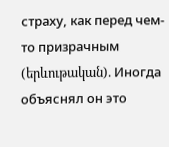страху, как перед чем-то призрачным
(երևութական). Иногда объяснял он это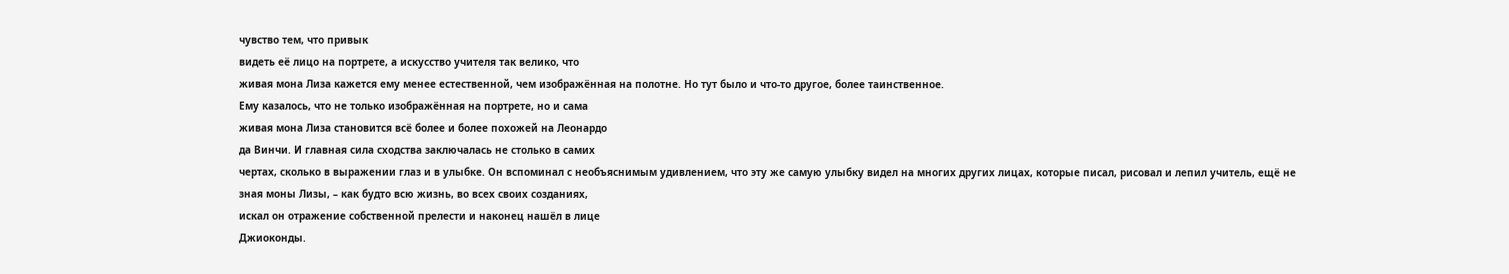чувство тем, что привык
видеть еë лицо на портрете, а искусство учителя так велико, что
живая мона Лиза кажется ему менее естественной, чем изображëнная на полотне. Но тут было и что-то другое, более таинственное.
Ему казалось, что не только изображëнная на портрете, но и сама
живая мона Лиза становится всë более и более похожей на Леонардо
да Винчи. И главная сила сходства заключалась не столько в самих
чертах, сколько в выражении глаз и в улыбке. Он вспоминал с необъяснимым удивлением, что эту же самую улыбку видел на многих других лицах, которые писал, рисовал и лепил учитель, ещë не
зная моны Лизы, – как будто всю жизнь, во всех своих созданиях,
искал он отражение собственной прелести и наконец нашëл в лице
Джиоконды.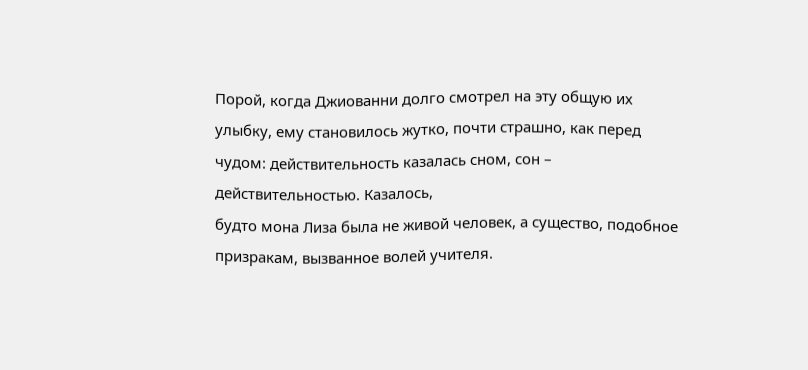Порой, когда Джиованни долго смотрел на эту общую их улыбку, ему становилось жутко, почти страшно, как перед чудом: действительность казалась сном, сон – действительностью. Казалось,
будто мона Лиза была не живой человек, а существо, подобное
призракам, вызванное волей учителя.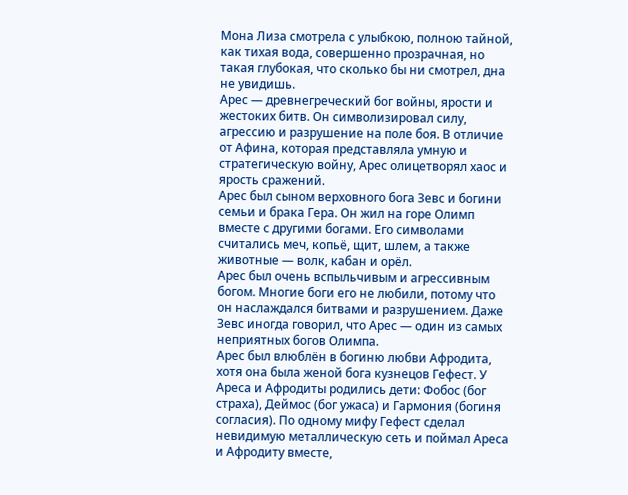Мона Лиза смотрела с улыбкою, полною тайной, как тихая вода, совершенно прозрачная, но
такая глубокая, что сколько бы ни смотрел, дна не увидишь.
Арес — древнегреческий бог войны, ярости и жестоких битв. Он символизировал силу, агрессию и разрушение на поле боя. В отличие от Афина, которая представляла умную и стратегическую войну, Арес олицетворял хаос и ярость сражений.
Арес был сыном верховного бога Зевс и богини семьи и брака Гера. Он жил на горе Олимп вместе с другими богами. Его символами считались меч, копьё, щит, шлем, а также животные — волк, кабан и орёл.
Арес был очень вспыльчивым и агрессивным богом. Многие боги его не любили, потому что он наслаждался битвами и разрушением. Даже Зевс иногда говорил, что Арес — один из самых неприятных богов Олимпа.
Арес был влюблён в богиню любви Афродита, хотя она была женой бога кузнецов Гефест. У Ареса и Афродиты родились дети: Фобос (бог страха), Деймос (бог ужаса) и Гармония (богиня согласия). По одному мифу Гефест сделал невидимую металлическую сеть и поймал Ареса и Афродиту вместе,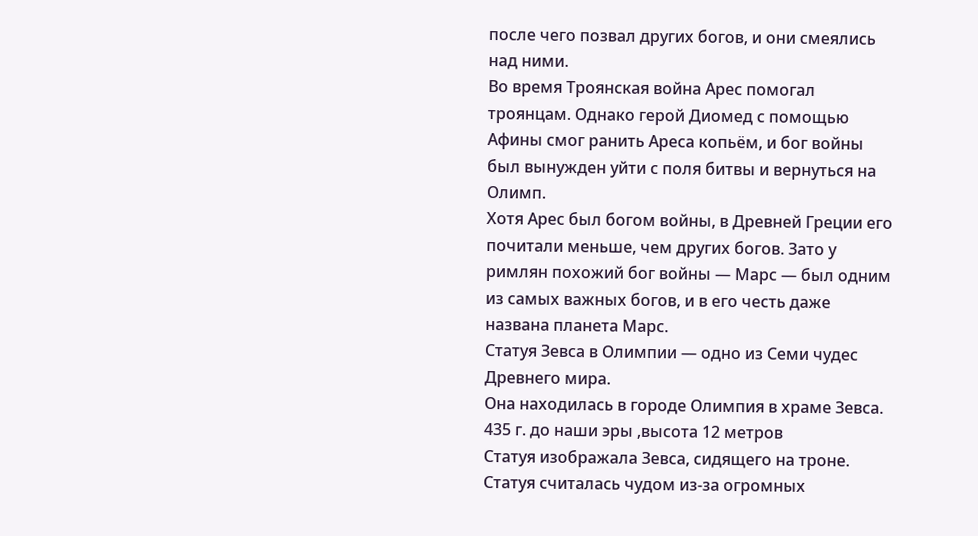после чего позвал других богов, и они смеялись над ними.
Во время Троянская война Арес помогал троянцам. Однако герой Диомед с помощью Афины смог ранить Ареса копьём, и бог войны был вынужден уйти с поля битвы и вернуться на Олимп.
Хотя Арес был богом войны, в Древней Греции его почитали меньше, чем других богов. Зато у римлян похожий бог войны — Марс — был одним из самых важных богов, и в его честь даже названа планета Марс.
Статуя Зевса в Олимпии — одно из Семи чудес Древнего мира.
Она находилась в городе Олимпия в храме Зевса. 435 г. до наши эры ,высота 12 метров
Статуя изображала Зевса, сидящего на троне.
Статуя считалась чудом из-за огромных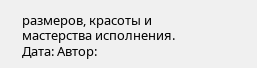размеров, красоты и мастерства исполнения.
Дата: Автор: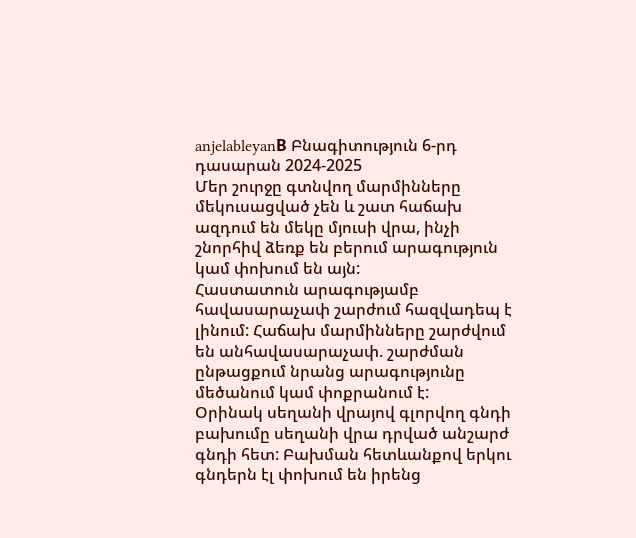anjelableyanВ Բնագիտություն 6-րդ դասարան 2024-2025
Մեր շուրջը գտնվող մարմինները մեկուսացված չեն և շատ հաճախ ազդում են մեկը մյուսի վրա, ինչի շնորհիվ ձեռք են բերում արագություն կամ փոխում են այն:
Հաստատուն արագությամբ հավասարաչափ շարժում հազվադեպ է լինում: Հաճախ մարմինները շարժվում են անհավասարաչափ. շարժման ընթացքում նրանց արագությունը մեծանում կամ փոքրանում է:
Օրինակ սեղանի վրայով գլորվող գնդի բախումը սեղանի վրա դրված անշարժ գնդի հետ: Բախման հետևանքով երկու գնդերն էլ փոխում են իրենց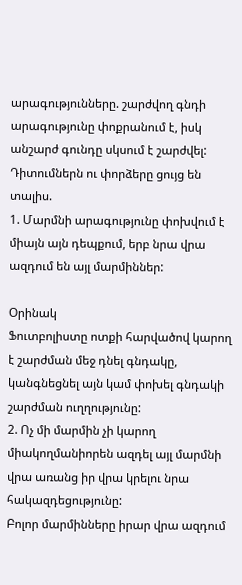արագությունները. շարժվող գնդի արագությունը փոքրանում է, իսկ անշարժ գունդը սկսում է շարժվել:
Դիտումներն ու փորձերը ցույց են տալիս.
1. Մարմնի արագությունը փոխվում է միայն այն դեպքում, երբ նրա վրա ազդում են այլ մարմիններ:

Օրինակ
Ֆուտբոլիստը ոտքի հարվածով կարող է շարժման մեջ դնել գնդակը, կանգնեցնել այն կամ փոխել գնդակի շարժման ուղղությունը:
2. Ոչ մի մարմին չի կարող միակողմանիորեն ազդել այլ մարմնի վրա առանց իր վրա կրելու նրա հակազդեցությունը:
Բոլոր մարմինները իրար վրա ազդում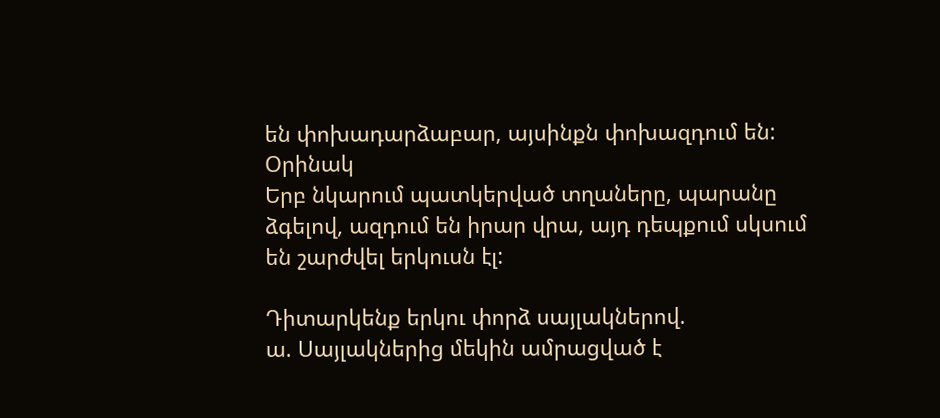են փոխադարձաբար, այսինքն փոխազդում են:
Օրինակ
Երբ նկարում պատկերված տղաները, պարանը ձգելով, ազդում են իրար վրա, այդ դեպքում սկսում են շարժվել երկուսն էլ:

Դիտարկենք երկու փորձ սայլակներով.
ա. Սայլակներից մեկին ամրացված է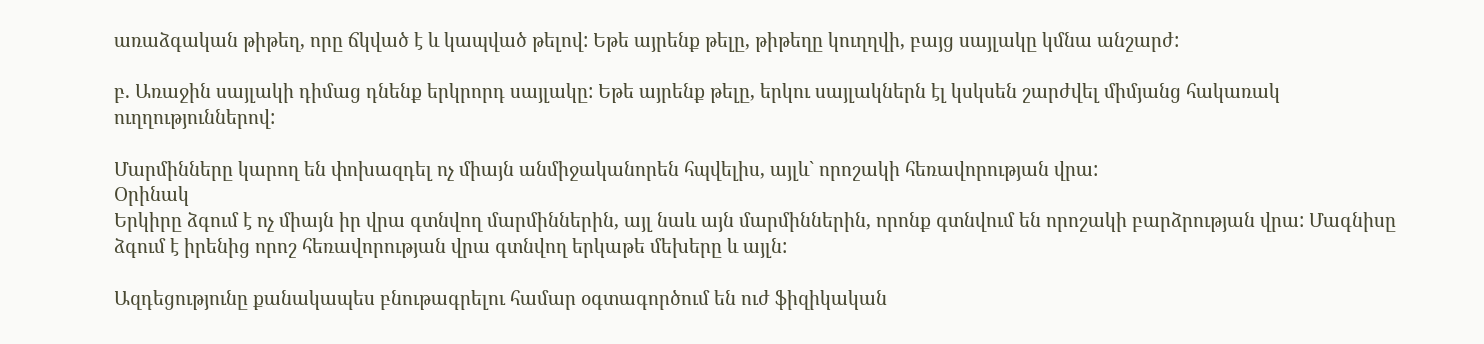առաձգական թիթեղ, որը ճկված է և կապված թելով: Եթե այրենք թելը, թիթեղը կուղղվի, բայց սայլակը կմնա անշարժ:

բ. Առաջին սայլակի դիմաց դնենք երկրորդ սայլակը: Եթե այրենք թելը, երկու սայլակներն էլ կսկսեն շարժվել միմյանց հակառակ ուղղություններով:

Մարմինները կարող են փոխազդել ոչ միայն անմիջականորեն հպվելիս, այլև` որոշակի հեռավորության վրա:
Օրինակ
Երկիրը ձգում է ոչ միայն իր վրա գտնվող մարմիններին, այլ նաև այն մարմիններին, որոնք գտնվում են որոշակի բարձրության վրա: Մագնիսը ձգում է իրենից որոշ հեռավորության վրա գտնվող երկաթե մեխերը և այլն:

Ազդեցությունը քանակապես բնութագրելու համար օգտագործում են ուժ ֆիզիկական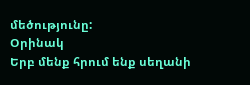մեծությունը:
Օրինակ
Երբ մենք հրում ենք սեղանի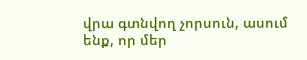վրա գտնվող չորսուն, ասում ենք, որ մեր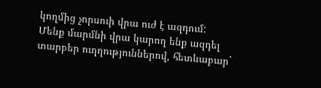կողմից չորսուի վրա ուժ է ազդում:
Մենք մարմնի վրա կարող ենք ազդել տարբեր ուղղություններով, հետևաբար`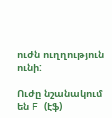ուժն ուղղություն ունի:

Ուժը նշանակում են F (էֆ)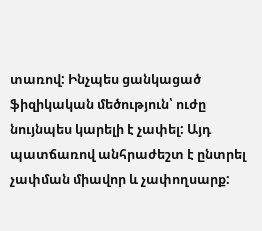տառով: Ինչպես ցանկացած ֆիզիկական մեծություն՝ ուժը նույնպես կարելի է չափել: Այդ պատճառով անհրաժեշտ է ընտրել չափման միավոր և չափողսարք: